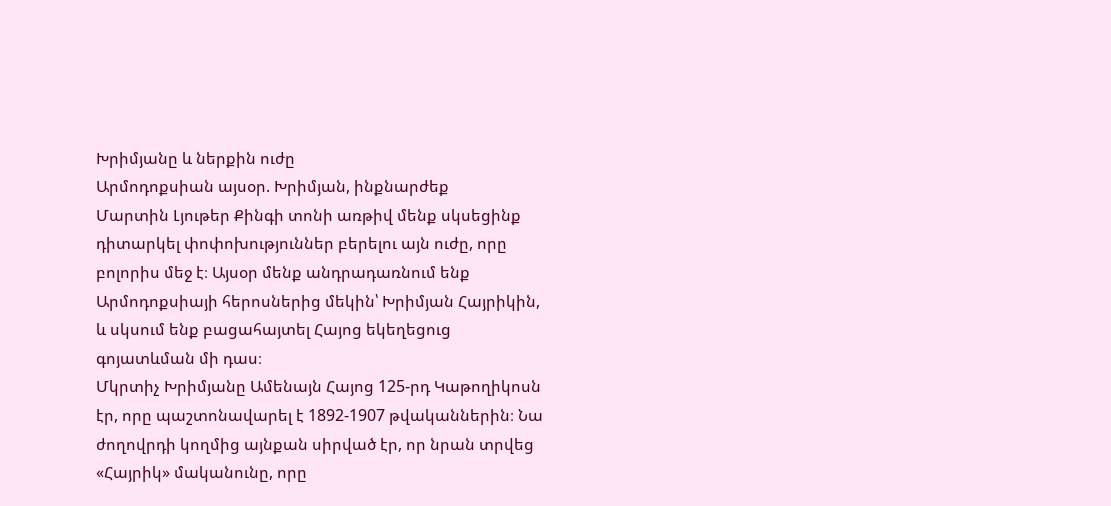Խրիմյանը և ներքին ուժը
Արմոդոքսիան այսօր. Խրիմյան, ինքնարժեք
Մարտին Լյութեր Քինգի տոնի առթիվ մենք սկսեցինք դիտարկել փոփոխություններ բերելու այն ուժը, որը բոլորիս մեջ է։ Այսօր մենք անդրադառնում ենք Արմոդոքսիայի հերոսներից մեկին՝ Խրիմյան Հայրիկին, և սկսում ենք բացահայտել Հայոց եկեղեցուց գոյատևման մի դաս։
Մկրտիչ Խրիմյանը Ամենայն Հայոց 125-րդ Կաթողիկոսն էր, որը պաշտոնավարել է 1892-1907 թվականներին։ Նա ժողովրդի կողմից այնքան սիրված էր, որ նրան տրվեց «Հայրիկ» մականունը, որը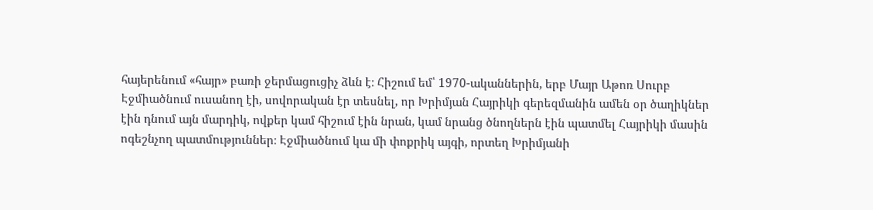հայերենում «հայր» բառի ջերմացուցիչ ձևն է։ Հիշում եմ՝ 1970-ականներին, երբ Մայր Աթոռ Սուրբ Էջմիածնում ուսանող էի, սովորական էր տեսնել, որ Խրիմյան Հայրիկի գերեզմանին ամեն օր ծաղիկներ էին դնում այն մարդիկ, ովքեր կամ հիշում էին նրան, կամ նրանց ծնողներն էին պատմել Հայրիկի մասին ոգեշնչող պատմություններ։ Էջմիածնում կա մի փոքրիկ այգի, որտեղ Խրիմյանի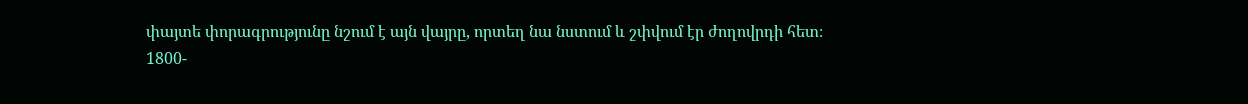փայտե փորագրությունը նշում է այն վայրը, որտեղ նա նստում և շփվում էր ժողովրդի հետ։
1800-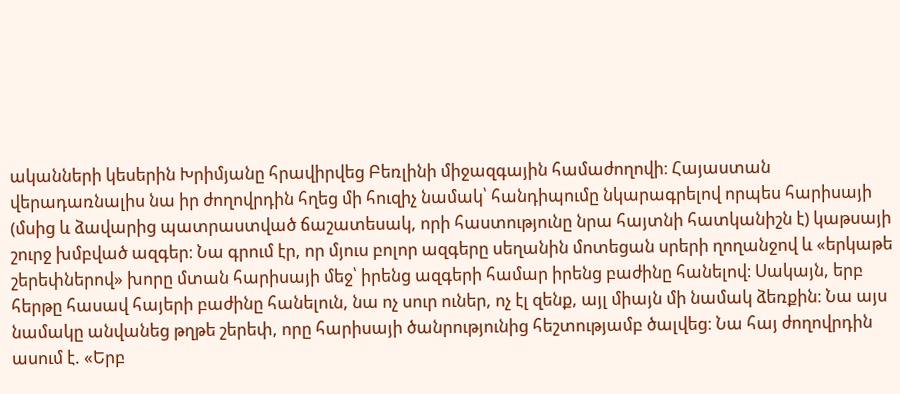ականների կեսերին Խրիմյանը հրավիրվեց Բեռլինի միջազգային համաժողովի։ Հայաստան վերադառնալիս նա իր ժողովրդին հղեց մի հուզիչ նամակ՝ հանդիպումը նկարագրելով որպես հարիսայի (մսից և ձավարից պատրաստված ճաշատեսակ, որի հաստությունը նրա հայտնի հատկանիշն է) կաթսայի շուրջ խմբված ազգեր։ Նա գրում էր, որ մյուս բոլոր ազգերը սեղանին մոտեցան սրերի ղողանջով և «երկաթե շերեփներով» խորը մտան հարիսայի մեջ՝ իրենց ազգերի համար իրենց բաժինը հանելով։ Սակայն, երբ հերթը հասավ հայերի բաժինը հանելուն, նա ոչ սուր ուներ, ոչ էլ զենք, այլ միայն մի նամակ ձեռքին։ Նա այս նամակը անվանեց թղթե շերեփ, որը հարիսայի ծանրությունից հեշտությամբ ծալվեց։ Նա հայ ժողովրդին ասում է. «Երբ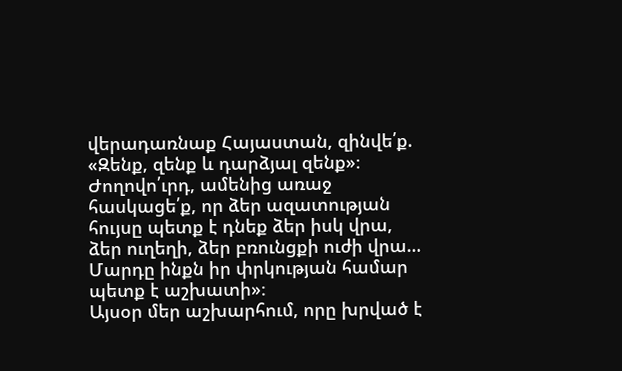վերադառնաք Հայաստան, զինվե՛ք. «Զենք, զենք և դարձյալ զենք»։ Ժողովո՛ւրդ, ամենից առաջ հասկացե՛ք, որ ձեր ազատության հույսը պետք է դնեք ձեր իսկ վրա, ձեր ուղեղի, ձեր բռունցքի ուժի վրա… Մարդը ինքն իր փրկության համար պետք է աշխատի»։
Այսօր մեր աշխարհում, որը խրված է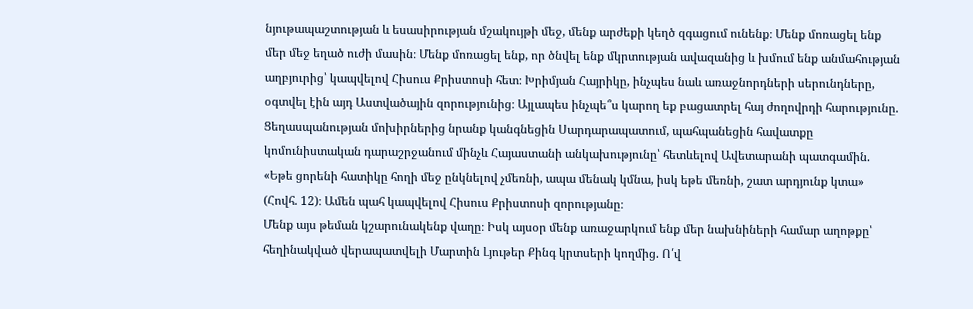նյութապաշտության և եսասիրության մշակույթի մեջ, մենք արժեքի կեղծ զգացում ունենք։ Մենք մոռացել ենք մեր մեջ եղած ուժի մասին։ Մենք մոռացել ենք, որ ծնվել ենք մկրտության ավազանից և խմում ենք անմահության աղբյուրից՝ կապվելով Հիսուս Քրիստոսի հետ։ Խրիմյան Հայրիկը, ինչպես նաև առաջնորդների սերունդները, օգտվել էին այդ Աստվածային զորությունից։ Այլապես ինչպե՞ս կարող եք բացատրել հայ ժողովրդի հարությունը. Ցեղասպանության մոխիրներից նրանք կանգնեցին Սարդարապատում, պահպանեցին հավատքը կոմունիստական դարաշրջանում մինչև Հայաստանի անկախությունը՝ հետևելով Ավետարանի պատգամին. «Եթե ցորենի հատիկը հողի մեջ ընկնելով չմեռնի, ապա մենակ կմնա, իսկ եթե մեռնի, շատ արդյունք կտա» (Հովհ. 12)։ Ամեն պահ կապվելով Հիսուս Քրիստոսի զորությանը։
Մենք այս թեման կշարունակենք վաղը։ Իսկ այսօր մենք առաջարկում ենք մեր նախնիների համար աղոթքը՝ հեղինակված վերապատվելի Մարտին Լյութեր Քինգ կրտսերի կողմից. Ո՛վ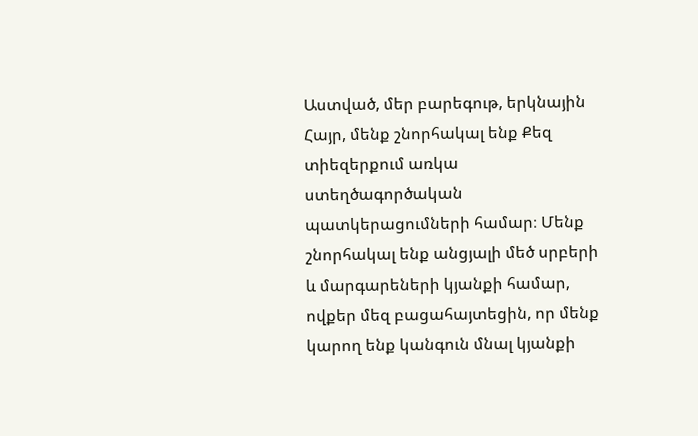Աստված, մեր բարեգութ, երկնային Հայր, մենք շնորհակալ ենք Քեզ տիեզերքում առկա ստեղծագործական պատկերացումների համար։ Մենք շնորհակալ ենք անցյալի մեծ սրբերի և մարգարեների կյանքի համար, ովքեր մեզ բացահայտեցին, որ մենք կարող ենք կանգուն մնալ կյանքի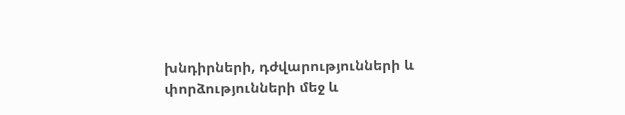խնդիրների, դժվարությունների և փորձությունների մեջ և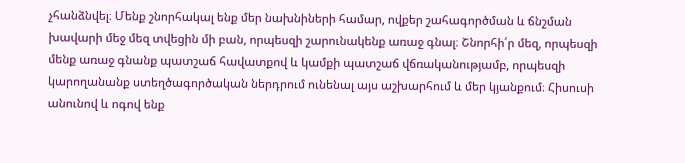չհանձնվել։ Մենք շնորհակալ ենք մեր նախնիների համար, ովքեր շահագործման և ճնշման խավարի մեջ մեզ տվեցին մի բան, որպեսզի շարունակենք առաջ գնալ։ Շնորհի՛ր մեզ, որպեսզի մենք առաջ գնանք պատշաճ հավատքով և կամքի պատշաճ վճռականությամբ, որպեսզի կարողանանք ստեղծագործական ներդրում ունենալ այս աշխարհում և մեր կյանքում։ Հիսուսի անունով և ոգով ենք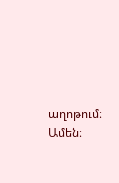աղոթում։ Ամեն։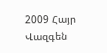2009 Հայր Վազգեն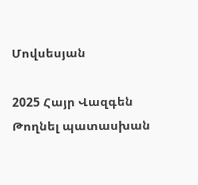Մովսեսյան

2025 Հայր Վազգեն
Թողնել պատասխան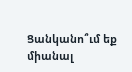Ցանկանո՞ւմ եք միանալ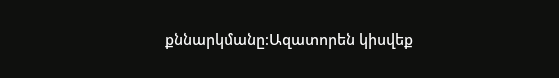քննարկմանը։Ազատորեն կիսվեք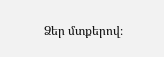Ձեր մտքերով։